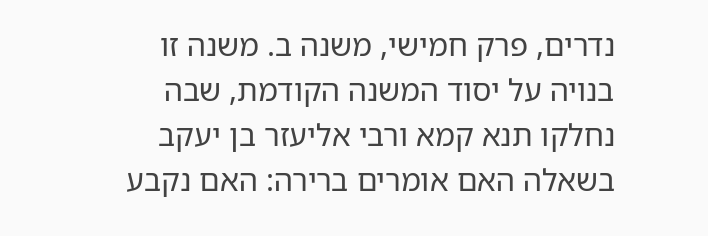נדרים, פרק חמישי, משנה ב. משנה זו בנויה על יסוד המשנה הקודמת, שבה נחלקו תנא קמא ורבי אליעזר בן יעקב בשאלה האם אומרים ברירה: האם נקבע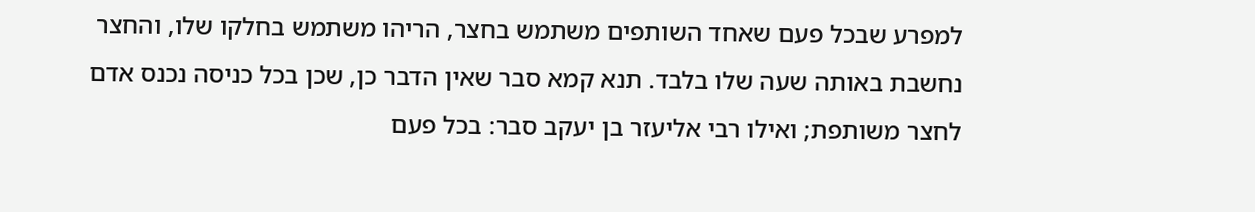למפרע שבכל פעם שאחד השותפים משתמש בחצר, הריהו משתמש בחלקו שלו, והחצר נחשבת באותה שעה שלו בלבד. תנא קמא סבר שאין הדבר כן, שכן בכל כניסה נכנס אדם לחצר משותפת; ואילו רבי אליעזר בן יעקב סבר: בכל פעם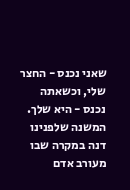שאני נכנס - החצר שלי, וכשאתה נכנס - היא שלך.
המשנה שלפנינו דנה במקרה שבו מעורב אדם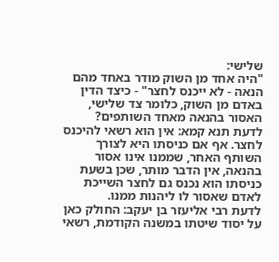שלישי:
"היה אחד מן השוק מודר באחד מהם הנאה - לא ייכנס לחצר" - כיצד הדין באדם מן השוק, כלומר צד שלישי, האסור בהנאה מאחד השותפים?
לדעת תנא קמא: אין הוא רשאי להיכנס לחצר. אף אם כניסתו היא לצורך השותף האחר, שממנו אינו אסור בהנאה, אין הדבר מותר, שכן בשעת כניסתו הוא נכנס גם לחצר השייכת לאדם שאסור לו ליהנות ממנו.
לדעת רבי אליעזר בן יעקב: החולק כאן על יסוד שיטתו במשנה הקודמת, רשאי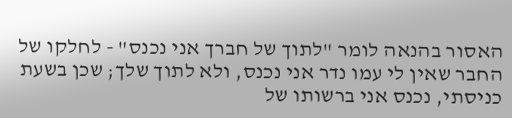האסור בהנאה לומר "לתוך של חברך אני נכנס" - לחלקו של החבר שאין לי עמו נדר אני נכנס, ולא לתוך שלך; שכן בשעת כניסתי, נכנס אני ברשותו של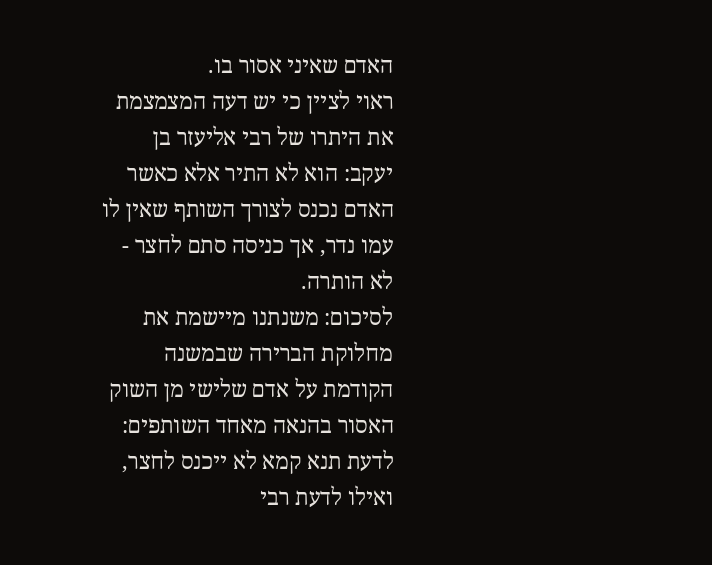האדם שאיני אסור בו.
ראוי לציין כי יש דעה המצמצמת את היתרו של רבי אליעזר בן יעקב: הוא לא התיר אלא כאשר האדם נכנס לצורך השותף שאין לו עמו נדר, אך כניסה סתם לחצר - לא הותרה.
לסיכום: משנתנו מיישמת את מחלוקת הברירה שבמשנה הקודמת על אדם שלישי מן השוק האסור בהנאה מאחד השותפים: לדעת תנא קמא לא ייכנס לחצר, ואילו לדעת רבי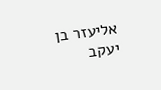אליעזר בן יעקב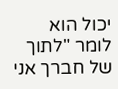יכול הוא לומר "לתוך של חברך אני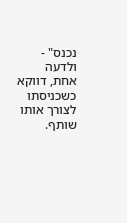נכנס" - ולדעה אחת, דווקא כשכניסתו לצורך אותו שותף.